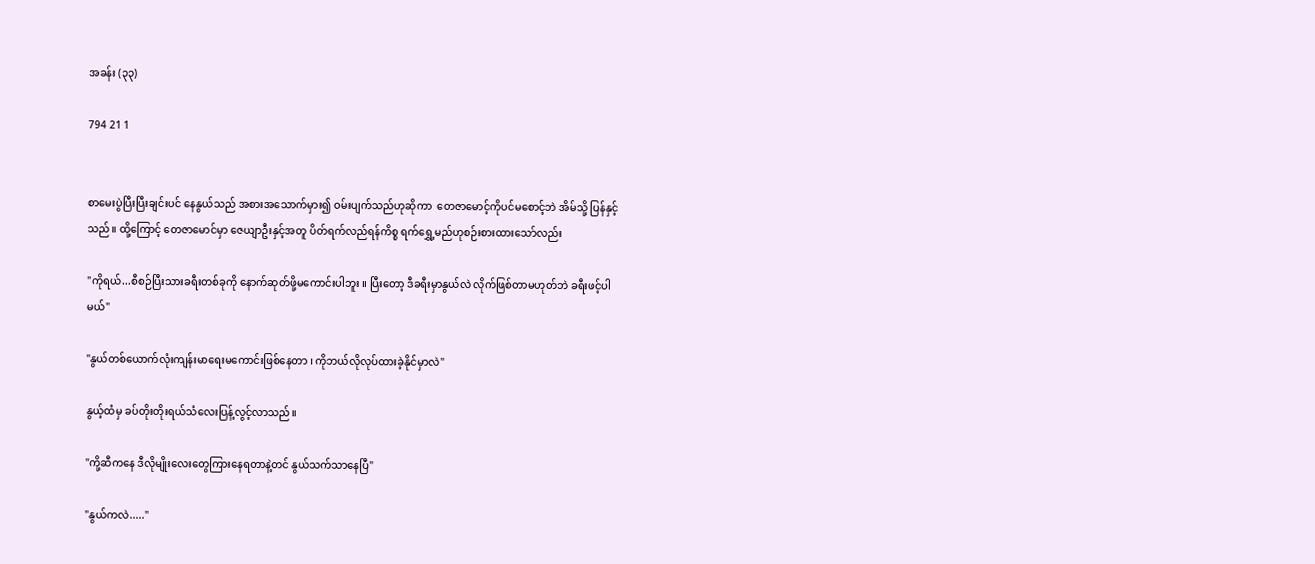အခန်း (၃၃)

794 21 1


စာမေးပွဲပြီးပြီးချင်းပင် နေနွယ်သည် အစားအသောက်မှား၍ ဝမ်းပျက်သည်ဟုဆိုကာ  တေဇာမောင့်ကိုပင်မစောင့်ဘဲ အိမ်သို့ ပြန်နှင့်သည်။ ထို့ကြောင့် တေဇာမောင်မှာ ဇေယျာဦးနှင့်အတူ ပိတ်ရက်လည်ရန်ကိစ္စ ရက်ရွှေ့မည်ဟုစဉ်းစားထားသော်လည်း

"ကိုရယ်...စီစဉ်ပြီးသားခရီးတစ်ခုကို နောက်ဆုတ်ဖို့မကောင်းပါဘူး ။ ပြီးတော့ ဒီခရီးမှာနွယ်လဲ လိုက်ဖြစ်တာမဟုတ်ဘဲ ခရီးဖင့်ပါမယ်"

"နွယ်တစ်ယောက်လုံးကျန်းမာရေးမကောင်းဖြစ်နေတာ ၊ ကိုဘယ်လိုလုပ်ထားခဲ့နိုင်မှာလဲ"

နွယ့်ထံမှ ခပ်တိုးတိုးရယ်သံလေးပြန့်လွင့်လာသည်။

"ကို့ဆီကနေ ဒီလိုမျိုးလေးတွေကြားနေရတာနဲ့တင် နွယ်သက်သာနေပြီ"

"နွယ်ကလဲ....."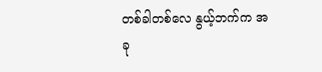တစ်ခါတစ်လေ နွယ့်ဘက်က အခု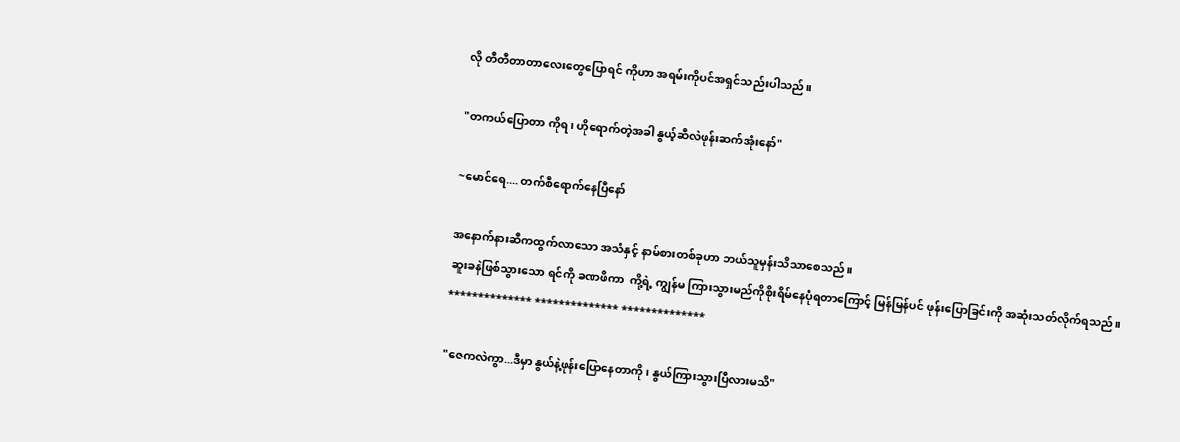လို တီတီတာတာလေးတွေပြောရင် ကိုဟာ အရမ်းကိုပင်အရှင်သည်းပါသည်။

"တကယ်ပြောတာ ကိုရ၊ ဟိုရောက်တဲ့အခါ နွယ့်ဆီလဲဖုန်းဆက်အုံးနော်"

~မောင်ရေ.... တက်စီရောက်နေပြီနော်

အနောက်နားဆီကထွက်လာသော အသံနှင့် နာမ်စားတစ်ခုဟာ ဘယ်သူမှန်းသိသာစေသည်။
ဆူးခနဲဖြစ်သွားသော ရင်ကို ခဏဖိကာ  ကို့ရဲ့ ကျွန်မ ကြားသွားမည်ကိုစိုးရိမ်နေပုံရတာကြောင့် မြန်မြန်ပင် ဖုန်းပြောခြင်းကို အဆုံးသတ်လိုက်ရသည်။
************** ************** **************

"ဇေကလဲကွာ...ဒီမှာ နွယ်နဲ့ဖုန်းပြောနေတာကို ၊ နွယ်ကြားသွားပြီလားမသိ"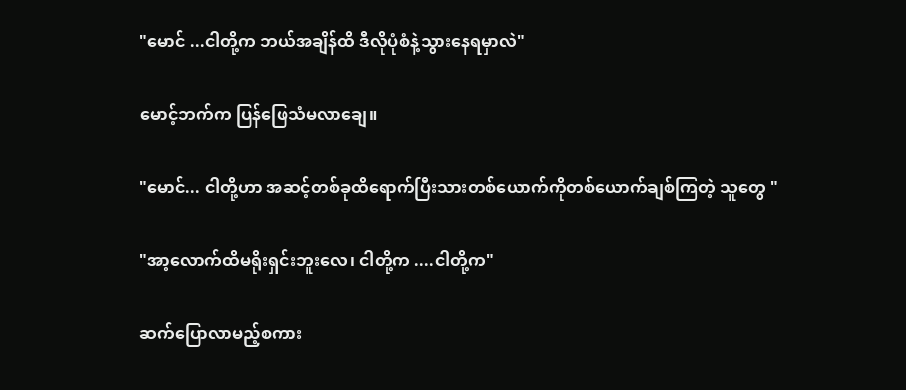"မောင် ...ငါတို့က ဘယ်အချိန်ထိ ဒီလိုပုံစံနဲ့သွားနေရမှာလဲ"

မောင့်ဘက်က ပြန်ဖြေသံမလာချေ။

"မောင်... ငါတို့ဟာ အဆင့်တစ်ခုထိရောက်ပြီးသားတစ်ယောက်ကိုတစ်ယောက်ချစ်ကြတဲ့ သူတွေ "

"အာ့လောက်ထိမရိုးရှင်းဘူးလေ၊ ငါတို့က ....ငါတို့က"

ဆက်ပြောလာမည့်စကား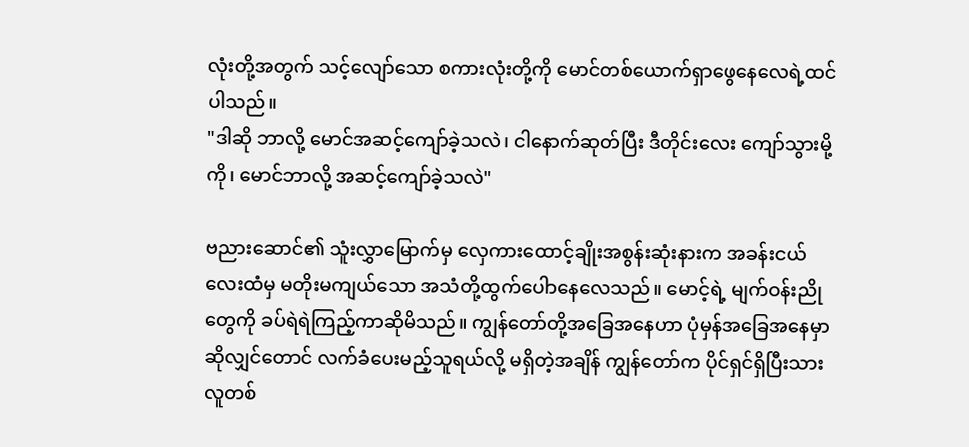လုံးတို့အတွက် သင့်လျော်သော စကားလုံးတို့ကို မောင်တစ်ယောက်ရှာဖွေနေလေရဲ့ထင်ပါသည်။
"ဒါဆို ဘာလို့ မောင်အဆင့်ကျော်ခဲ့သလဲ၊ ငါနောက်ဆုတ်ပြီး ဒီတိုင်းလေး ကျော်သွားမို့ကို၊ မောင်ဘာလို့ အဆင့်ကျော်ခဲ့သလဲ"

ဗညားဆောင်၏ သူံးလွှာမြောက်မှ လှေကားထောင့်ချိုးအစွန်းဆုံးနားက အခန်းငယ်လေးထံမှ မတိုးမကျယ်သော အသံတို့ထွက်ပေါာ‌နေလေသည်။ မောင့်ရဲ့ မျက်ဝန်းညိုတွေကို ခပ်ရဲရဲကြည့်ကာဆိုမိသည်။ ကျွန်တော်တို့အခြေအနေဟာ ပုံမှန်အခြေအနေမှာဆိုလျှင်တောင် လက်ခံပေးမည့်သူရယ်လို့ မရှိတဲ့အချိန် ကျွန်တော်က ပိုင်ရှင်ရှိပြီးသားလူတစ်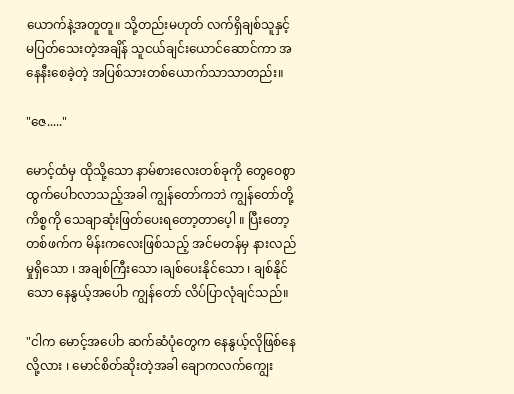ယောက်နဲ့အတူတူ။ သို့တည်းမဟုတ် လက်ရှိချစ်သူနှင့်မပြတ်သေးတဲ့အချိန် သူငယ်ချင်းယောင်ဆောင်ကာ အနေနီးစေခဲ့တဲ့ အပြစ်သားတစ်ယောက်သာသာတည်း။

"ဇေ....."

မောင့်ထံမှ ထိုသို့သော နာမ်စားလေးတစ်ခုကို တွေဝေစွာထွက်ပေါာလာသည့်အခါ ကျွန်တော်ကဘဲ ကျွန်တော်တို့ ကိစ္စကို သေချာဆုံးဖြတ်ပေးရတော့တာပေ့ါ ။ ပြီးတော့တစ်ဖက်က မိန်းကလေးဖြစ်သည့် အင်မတန်မှ နားလည်မှုရှိသော ၊ အချစ်‌ကြီးသော ၊ချစ်ပေးနိုင်သော ၊ ချစ်နိုင်သော နေနွယ့်အပေါာ ကျွန်တော် လိပ်ပြာလုံချင်သည်။

"ငါက မောင့်အပေါာ ဆက်ဆံပုံတွေက နေနွယ့်လိုဖြစ်နေလို့လား ၊ မောင်စိတ်ဆိုးတဲ့အခါ ချောကလက်ကျွေး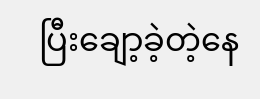ပြီးချော့ခဲ့တဲ့နေ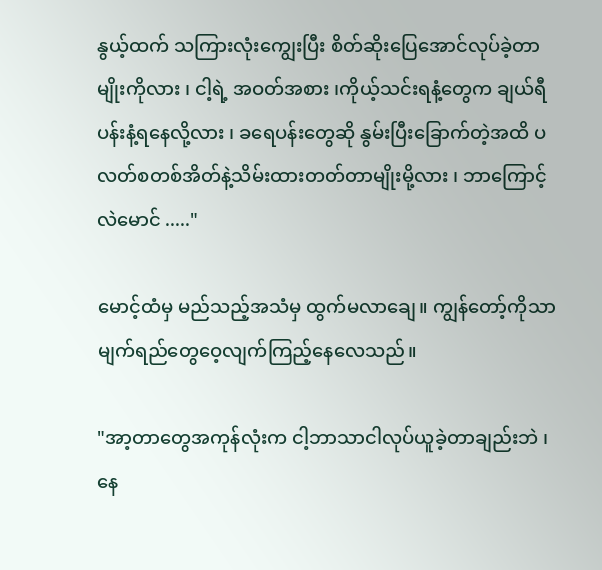နွယ့်ထက် သကြားလုံးကျွေးပြီး စိတ်ဆိုးပြေအောင်လုပ်ခဲ့တာမျိုးကိုလား ၊ ငါ့ရဲ့ အဝတ်အစား ၊ကိုယ့်သင်းရနံ့တွေက ချယ်ရီပန်းနံ့ရနေလို့လား ၊ ခရေပန်းတွေဆို နွမ်းပြီးခြောက်တဲ့အထိ ပလတ်စတစ်အိတ်နဲ့သိမ်းထားတတ်တာမျိုးမို့လား ၊ ဘာကြောင့်လဲမောင် ....."

မောင့်ထံမှ မည်သည့်အသံမှ ထွက်မလာချေ။ ကျွန်တော့်ကိုသာ မျက်ရည်တွေဝေ့လျက်ကြည့်နေလေသည်။

"အာ့တာတွေအကုန်လုံးက ငါ့ဘာသာငါလုပ်ယူခဲ့တာချည်းဘဲ ၊ နေ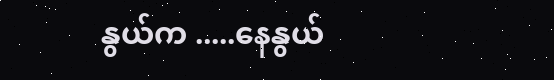နွယ်က .....နေနွယ်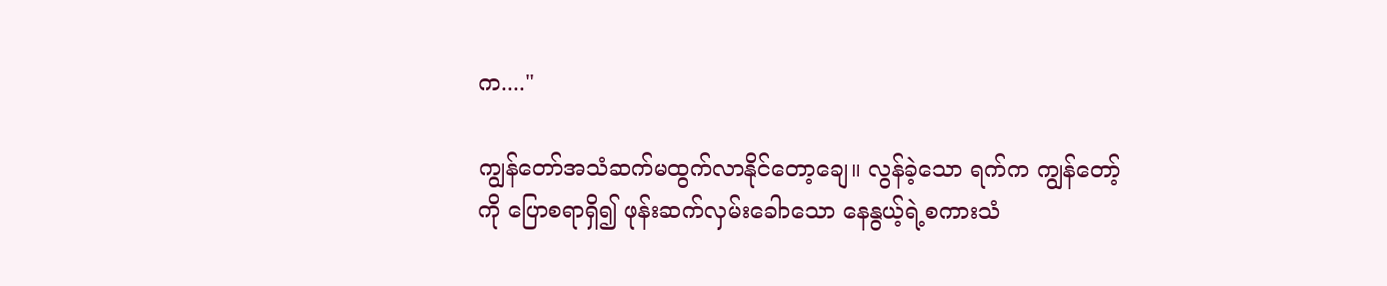က...."

ကျွန်တော်အသံဆက်မထွက်လာနိုင်တော့ချေ။ လွန်ခဲ့သော ရက်က ကျွန်တော့်ကို ပြောစရာရှိ၍ ဖုန်းဆက်လှမ်းခေါာသော နေနွယ့်ရဲ့စကားသံ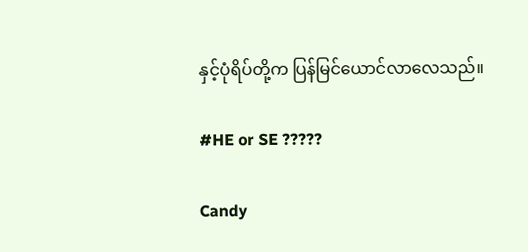နှင့်ပုံရိပ်တို့က ပြန်မြင်ယောင်လာလေသည်။

#HE or SE ?????

Candy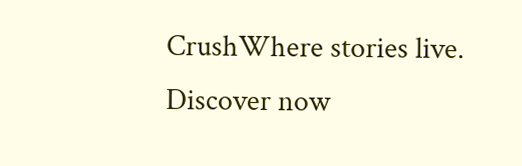CrushWhere stories live. Discover now